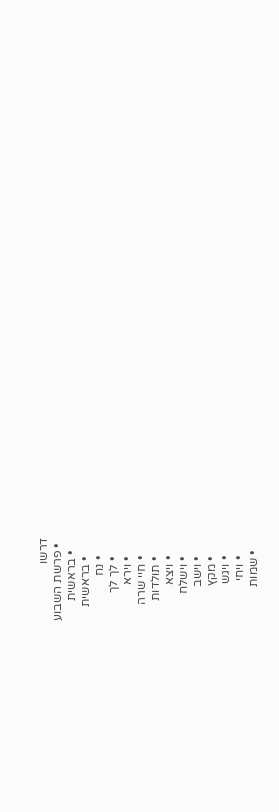דרשו
  • פרשת השבוע
    • בראשית
      • בראשית
      • נח
      • לך לך
      • וירא
      • חיי שרה
      • תולדות
      • ויצא
      • וישלח
      • וישב
      • מקץ
      • ויגש
      • ויחי
    • שמות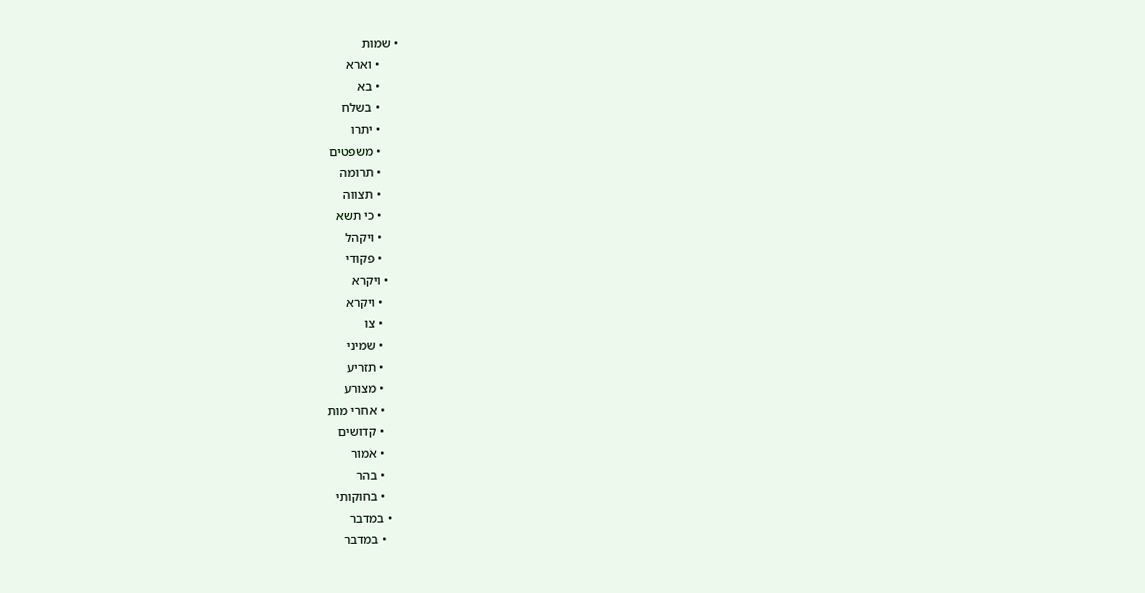• שמות
      • וארא
      • בא
      • בשלח
      • יתרו
      • משפטים
      • תרומה
      • תצווה
      • כי תשא
      • ויקהל
      • פקודי
    • ויקרא
      • ויקרא
      • צו
      • שמיני
      • תזריע
      • מצורע
      • אחרי מות
      • קדושים
      • אמור
      • בהר
      • בחוקותי
    • במדבר
      • במדבר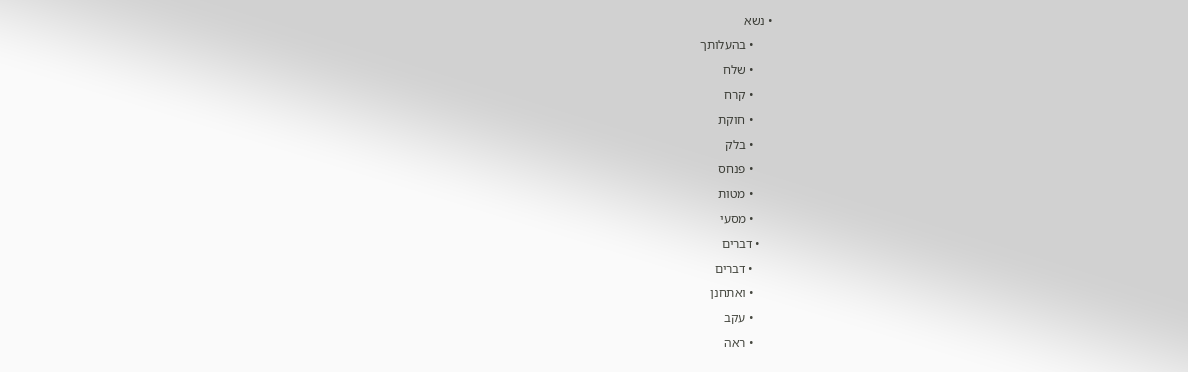• נשא
      • בהעלותך
      • שלח
      • קרח
      • חוקת
      • בלק
      • פנחס
      • מטות
      • מסעי
    • דברים
      • דברים
      • ואתחנן
      • עקב
      • ראה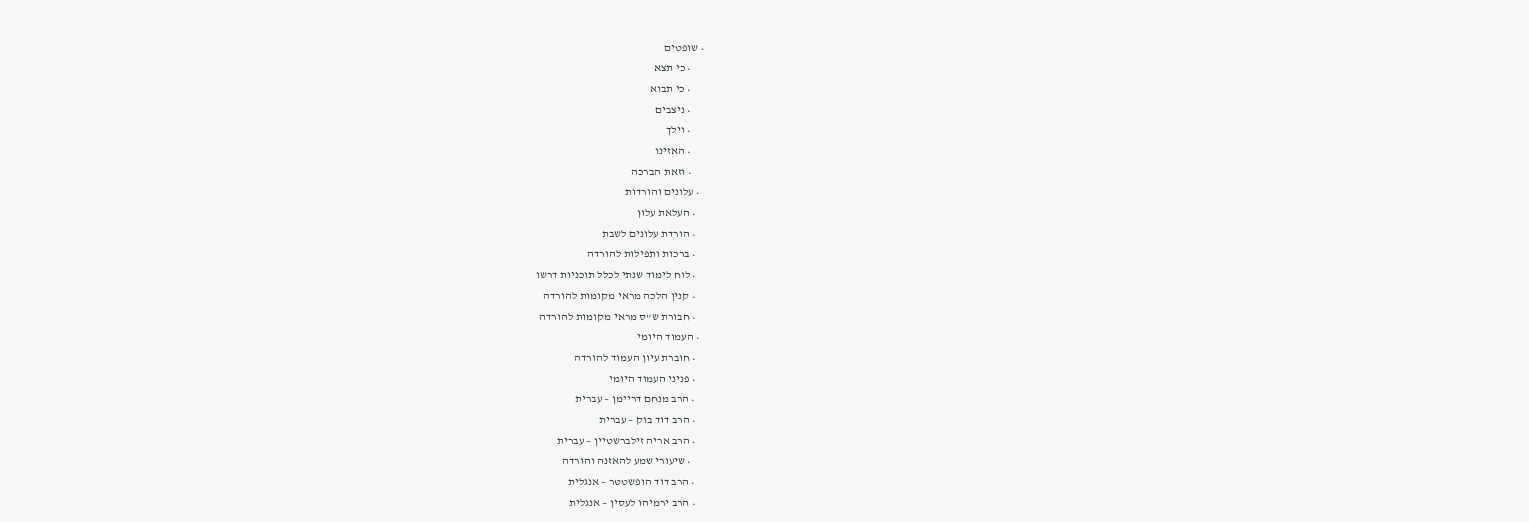• שופטים
      • כי תצא
      • כי תבוא
      • ניצבים
      • וילך
      • האזינו
      • וזאת הברכה
  • עלונים והורדות
    • העלאת עלון
    • הורדת עלונים לשבת
    • ברכות ותפילות להורדה
    • לוח לימוד שנתי לכלל תוכניות דרשו
    • קנין הלכה מראי מקומות להורדה
    • חבורת ש"ס מראי מקומות להורדה
  • העמוד היומי
    • חוברת עיון העמוד להורדה
    • פניני העמוד היומי
    • הרב מנחם דריימן – עברית
    • הרב דוד בוק – עברית
    • הרב אריה זילברשטיין – עברית
      • שיעורי שמע להאזנה והורדה
    • הרב דוד הופשטטר – אנגלית
    • הרב ירמיהו לעסין – אנגלית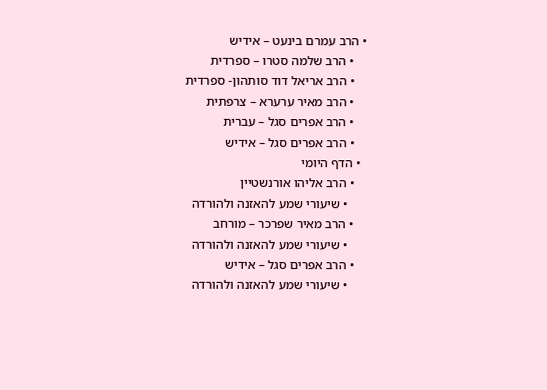• הרב עמרם בינעט – אידיש
    • הרב שלמה סטרו – ספרדית
    • הרב אריאל דוד סותהון- ספרדית
    • הרב מאיר ערערא – צרפתית
    • הרב אפרים סגל – עברית
    • הרב אפרים סגל – אידיש
  • הדף היומי
    • הרב אליהו אורנשטיין
      • שיעורי שמע להאזנה ולהורדה
    • הרב מאיר שפרכר – מורחב
      • שיעורי שמע להאזנה ולהורדה
    • הרב אפרים סגל – אידיש
      • שיעורי שמע להאזנה ולהורדה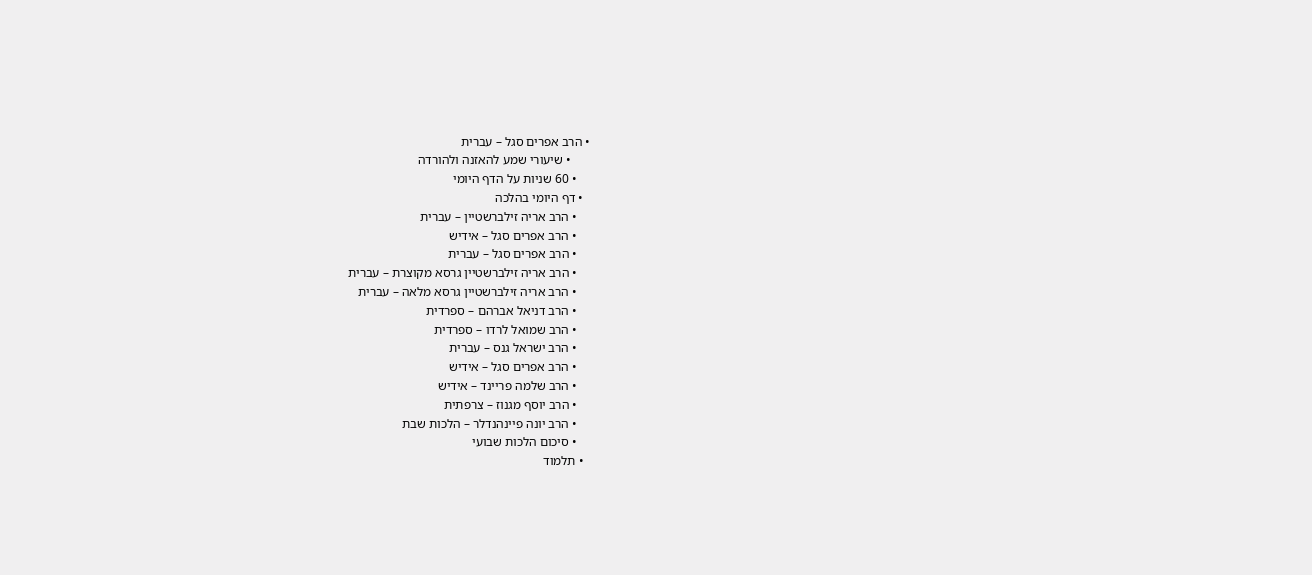• הרב אפרים סגל – עברית
      • שיעורי שמע להאזנה ולהורדה
    • 60 שניות על הדף היומי
  • דף היומי בהלכה
    • הרב אריה זילברשטיין – עברית
    • הרב אפרים סגל – אידיש
    • הרב אפרים סגל – עברית
    • הרב אריה זילברשטיין גרסא מקוצרת – עברית
    • הרב אריה זילברשטיין גרסא מלאה – עברית
    • הרב דניאל אברהם – ספרדית
    • הרב שמואל לרדו – ספרדית
    • הרב ישראל גנס – עברית
    • הרב אפרים סגל – אידיש
    • הרב שלמה פריינד – אידיש
    • הרב יוסף מגנוז – צרפתית
    • הרב יונה פיינהנדלר – הלכות שבת
    • סיכום הלכות שבועי
  • תלמוד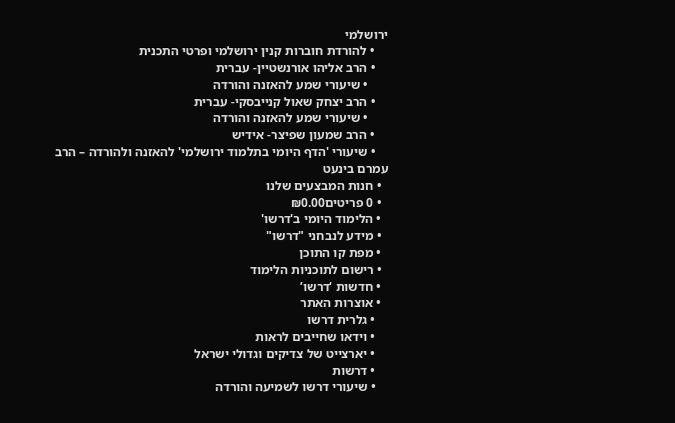ירושלמי
    • להורדת חוברות קנין ירושלמי ופרטי התכנית
    • הרב אליהו אורנשטיין- עברית
      • שיעורי שמע להאזנה והורדה
    • הרב יצחק שאול קנייבסקי- עברית
      • שיעורי שמע להאזנה והורדה
    • הרב שמעון שפיצר- אידיש
    • שיעורי 'הדף היומי בתלמוד ירושלמי' להאזנה ולהורדה – הרב עמרם בינעט
  • חנות המבצעים שלנו
  • 0 פריטים₪0.00
  • הלימוד היומי ב'דרשו'
  • מידע לנבחני "דרשו"
  • מפת קו התוכן
  • רישום לתוכניות הלימוד
  • חדשות ‘דרשו’
  • אוצרות האתר
    • גלרית דרשו
    • וידאו שחייבים לראות
    • יארצייט של צדיקים וגדולי ישראל
    • דרשות
    • שיעורי דרשו לשמיעה והורדה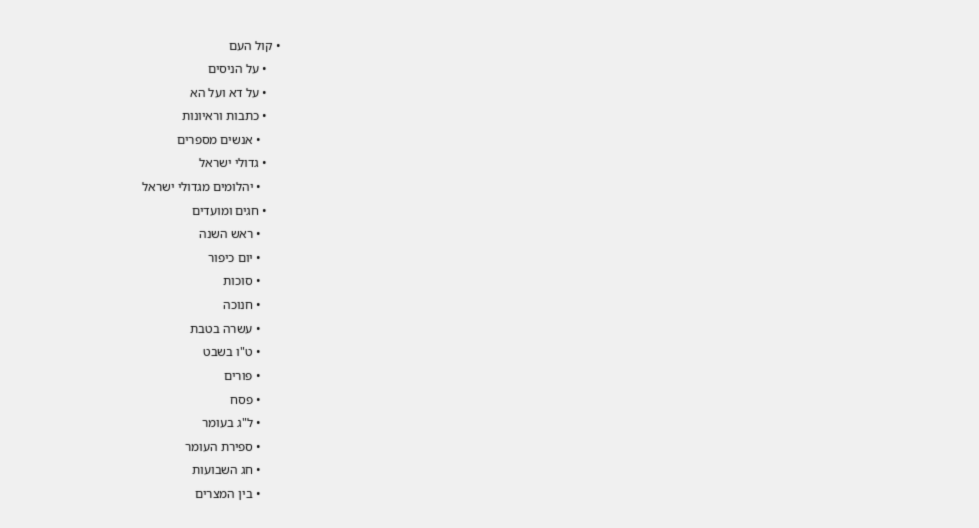• קול העם
    • על הניסים
    • על דא ועל הא
    • כתבות וראיונות
      • אנשים מספרים
    • גדולי ישראל
      • יהלומים מגדולי ישראל
    • חגים ומועדים
      • ראש השנה
      • יום כיפור
      • סוכות
      • חנוכה
      • עשרה בטבת
      • ט"ו בשבט
      • פורים
      • פסח
      • ל"ג בעומר
      • ספירת העומר
      • חג השבועות
      • בין המצרים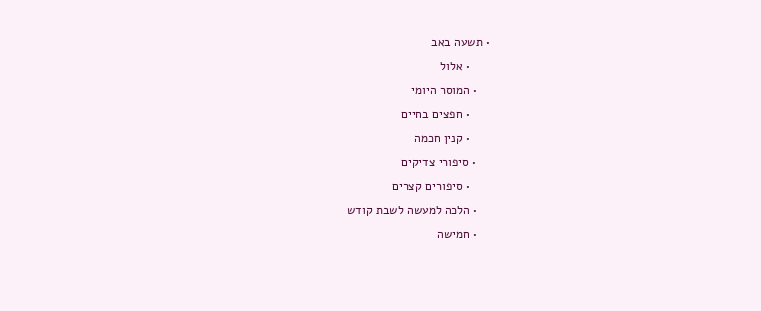• תשעה באב
      • אלול
    • המוסר היומי
      • חפצים בחיים
      • קנין חכמה
    • סיפורי צדיקים
      • סיפורים קצרים
    • הלכה למעשה לשבת קודש
    • חמישה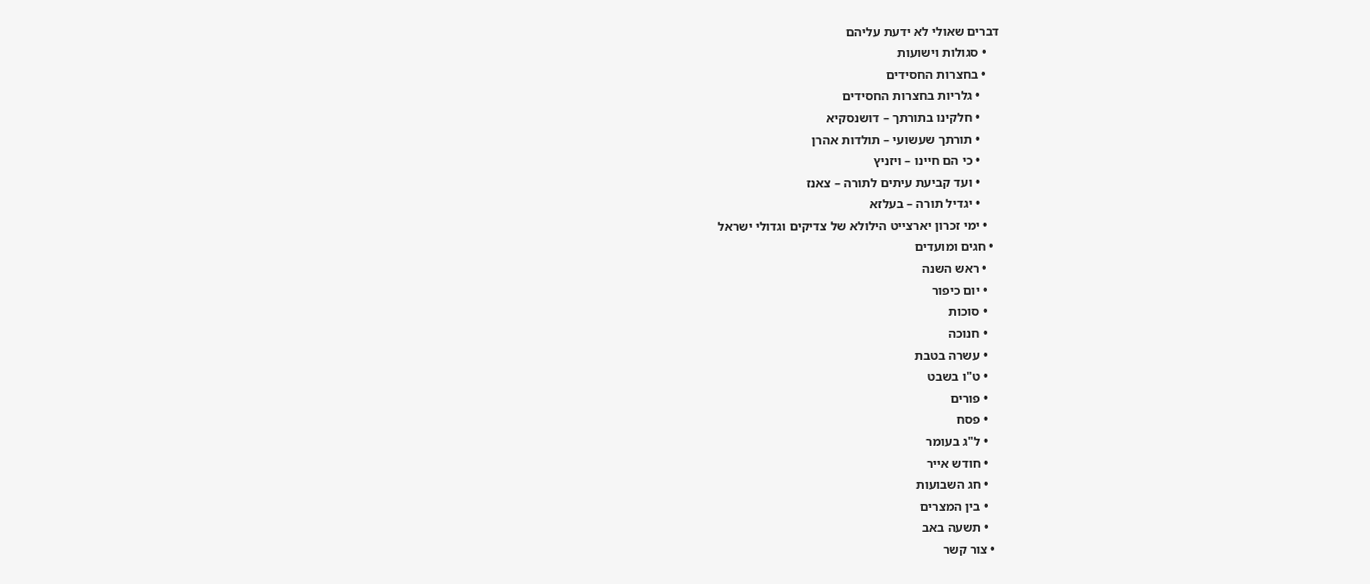דברים שאולי לא ידעת עליהם
    • סגולות וישועות
    • בחצרות החסידים
      • גלריות בחצרות החסידים
      • חלקינו בתורתך – דושנסקיא
      • תורתך שעשועי – תולדות אהרן
      • כי הם חיינו – ויזניץ
      • ועד קביעת עיתים לתורה – צאנז
      • יגדיל תורה – בעלזא
    • ימי זכרון יארצייט הילולא של צדיקים וגדולי ישראל
  • חגים ומועדים
    • ראש השנה
    • יום כיפור
    • סוכות
    • חנוכה
    • עשרה בטבת
    • ט"ו בשבט
    • פורים
    • פסח
    • ל"ג בעומר
    • חודש אייר
    • חג השבועות
    • בין המצרים
    • תשעה באב
  • צור קשר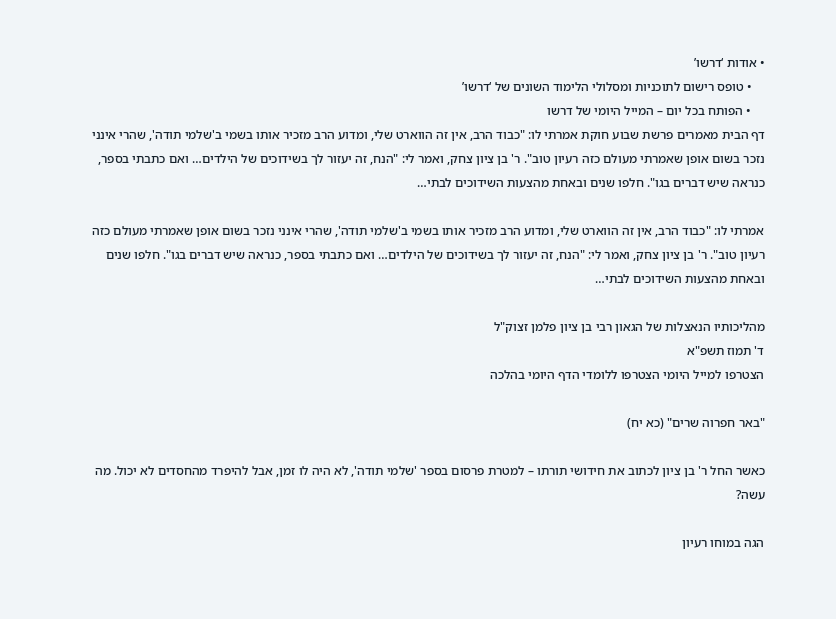• אודות ‘דרשו’
    • טופס רישום לתוכניות ומסלולי הלימוד השונים של ‘דרשו’
    • הפותח בכל יום – המייל היומי של דרשו
דף הבית מאמרים פרשת שבוע חוקת אמרתי לו: "כבוד הרב, אין זה הווארט שלי, ומדוע הרב מזכיר אותו בשמי ב'שלמי תודה', שהרי אינני נזכר בשום אופן שאמרתי מעולם כזה רעיון טוב". ר' בן ציון צחק, ואמר לי: "הנח, זה יעזור לך בשידוכים של הילדים… ואם כתבתי בספר, כנראה שיש דברים בגו". חלפו שנים ובאחת מהצעות השידוכים לבתי…

אמרתי לו: "כבוד הרב, אין זה הווארט שלי, ומדוע הרב מזכיר אותו בשמי ב'שלמי תודה', שהרי אינני נזכר בשום אופן שאמרתי מעולם כזה רעיון טוב". ר' בן ציון צחק, ואמר לי: "הנח, זה יעזור לך בשידוכים של הילדים… ואם כתבתי בספר, כנראה שיש דברים בגו". חלפו שנים ובאחת מהצעות השידוכים לבתי…

מהליכותיו הנאצלות של הגאון רבי בן ציון פלמן זצוק"ל
ד' תמוז תשפ"א
הצטרפו למייל היומי הצטרפו ללומדי הדף היומי בהלכה

"באר חפרוה שרים" (כא יח)

כאשר החל ר' בן ציון לכתוב את חידושי תורתו – למטרת פרסום בספר 'שלמי תודה', לא היה לו זמן, אבל להיפרד מהחסדים לא יכול. מה עשה?

הגה במוחו רעיון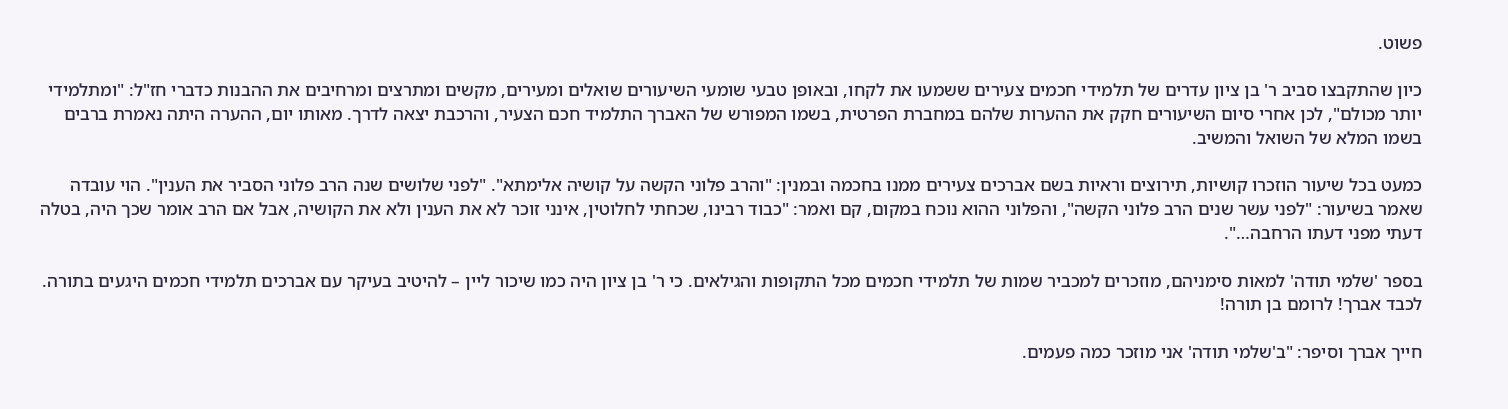פשוט.

כיון שהתקבצו סביב ר' בן ציון עדרים של תלמידי חכמים צעירים ששמעו את לקחו, ובאופן טבעי שומעי השיעורים שואלים ומעירים, מקשים ומתרצים ומרחיבים את ההבנות כדברי חז"ל: "ומתלמידי יותר מכולם", לכן אחרי סיום השיעורים חקק את ההערות שלהם במחברת הפרטית, בשמו המפורש של האברך התלמיד חכם הצעיר, והרכבת יצאה לדרך. מאותו יום, ההערה היתה נאמרת ברבים בשמו המלא של השואל והמשיב.

כמעט בכל שיעור הוזכרו קושיות, תירוצים וראיות בשם אברכים צעירים ממנו בחכמה ובמנין: "והרב פלוני הקשה על קושיה אלימתא". "לפני שלושים שנה הרב פלוני הסביר את הענין". הוי עובדה שאמר בשיעור: "לפני עשר שנים הרב פלוני הקשה", והפלוני ההוא נוכח במקום, קם ואמר: "כבוד רבינו, שכחתי לחלוטין, אינני זוכר לא את הענין ולא את הקושיה, אבל אם הרב אומר שכך היה, בטלה דעתי מפני דעתו הרחבה…".

בספר 'שלמי תודה' למאות סימניהם, מוזכרים למכביר שמות של תלמידי חכמים מכל התקופות והגילאים. כי ר' בן ציון היה כמו שיכור ליין – להיטיב בעיקר עם אברכים תלמידי חכמים היגעים בתורה. לכבד אברך! לרומם בן תורה!

חייך אברך וסיפר: "ב'שלמי תודה' אני מוזכר כמה פעמים.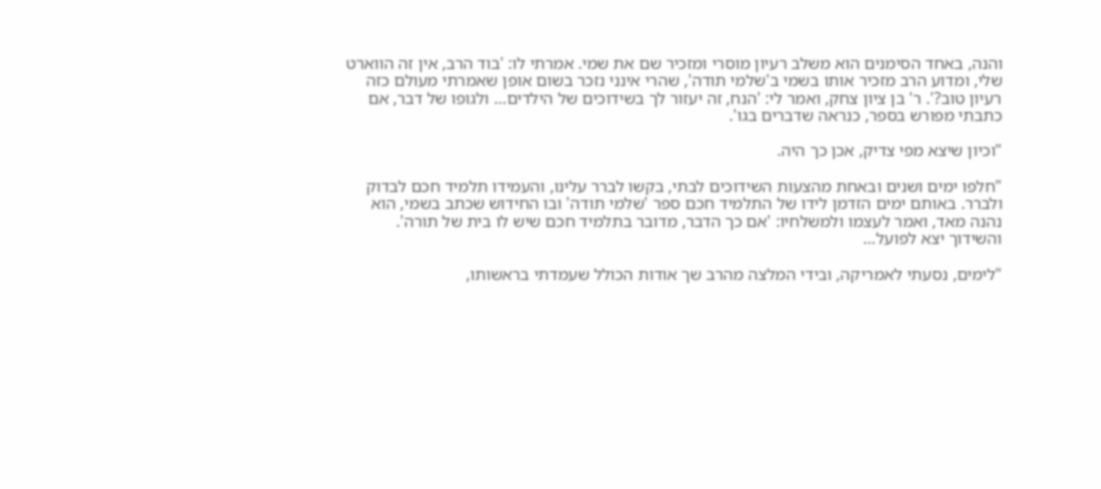והנה, באחד הסימנים הוא משלב רעיון מוסרי ומזכיר שם את שמי. אמרתי לו: 'בוד הרב, אין זה הווארט שלי, ומדוע הרב מזכיר אותו בשמי ב'שלמי תודה', שהרי אינני נזכר בשום אופן שאמרתי מעולם כזה רעיון טוב?'. ר' בן ציון צחק, ואמר לי: 'הנח, זה יעזור לך בשידוכים של הילדים… ולגופו של דבר, אם כתבתי מפורש בספר, כנראה שדברים בגו'.

"וכיון שיצא מפי צדיק, אכן כך היה.

"חלפו ימים ושנים ובאחת מהצעות השידוכים לבתי, בקשו לברר עלינו, והעמידו תלמיד חכם לבדוק ולברר. באותם ימים הזדמן לידו של התלמיד חכם ספר 'שלמי תודה' ובו החידוש שכתב בשמי, הוא נהנה מאד, ואמר לעצמו ולמשלחיו: 'אם כך הדבר, מדובר בתלמיד חכם שיש לו בית של תורה'. והשידוך יצא לפועל…

"לימים, נסעתי לאמריקה, ובידי המלצה מהרב שך אודות הכולל שעמדתי בראשותו,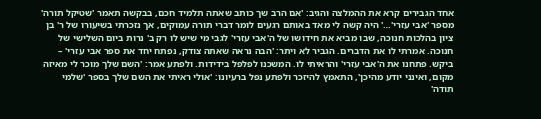אחד הגבירים קרא את ההמלצה והגיב: 'אם הרב שך כותב שאתה תלמיד חכם, בבקשה תאמר 'שטיקל תורה' מספר 'אבי עזרי'…' היה קשה לי מאד באותם רגעים לומר דברי תורה עמוקים, אך נזכרתי בשיעורו של ר' בן ציון בהלכות חנוכה, שבו מביא את חידושו של ה'אבי עזרי' לגבי מי שיש לו רק ב' נרות ביום השלישי של חנוכה. אמרתי לו את הדברים. הגביר לא ויתר: 'הבה נראה שאתה צודק, נפתח יחד את ספר אבי עזרי' – ביקש. פתחנו את ה'אבי עזרי' והראיתי לו. המשכנו לפלפל בידידות. ולפתע אמר: 'השם שלך מוכר לי מאיזה מקום, ואינני יודע מהיכן', התאמץ להיזכר ולפתע נפל ברעיונו: 'אולי ראיתי את השם שלך בספר 'שלמי תודה'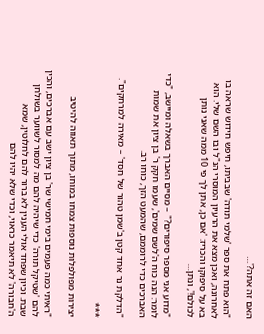האם זה אתה?'…

"הוא פתח את ספר 'שלמי תודה' שבביתו, חיפש חידוש שראה בו לאחרונה, ואכן מצא את הרעיון המוסרי הנ"ל ובו השם שלי. הוא בא על סיפוקו והכריז: 'אם כן, אתן לך פי 10 ממה שאני נותן לכולם!', ונתן…

"מדוע אני מספר סיפורים?" – מסיים האברך בשאלה ומיישב, "כדי לומר: הנה כוח ה'לשם שמים', שעמו חקק ר' בן ציון את שמות האברכים כדי לרוממם, שהמעט הזך, כוחו רב.

"הדלקת נר אחד קטן ב'שמן טהור של חסד' – מאירה למרחקים".

***

יצירות מפולפלות נוספות צמחו במוחו, מתוך תאווה להיטיב

"ראיתי כמה פעמים בימי חמישי שר' בן ציון ישב עם אברכים, והכין להם 'שטיקל תורה' כדי שיהיה להם מה למסור לשווער בשולחן שבת. וכיון שפחד אולי הענין לא ברור להם לחלוטין, שמא ה'חבורה' לא תיאמר כראוי, וכדי שלא יהיו להם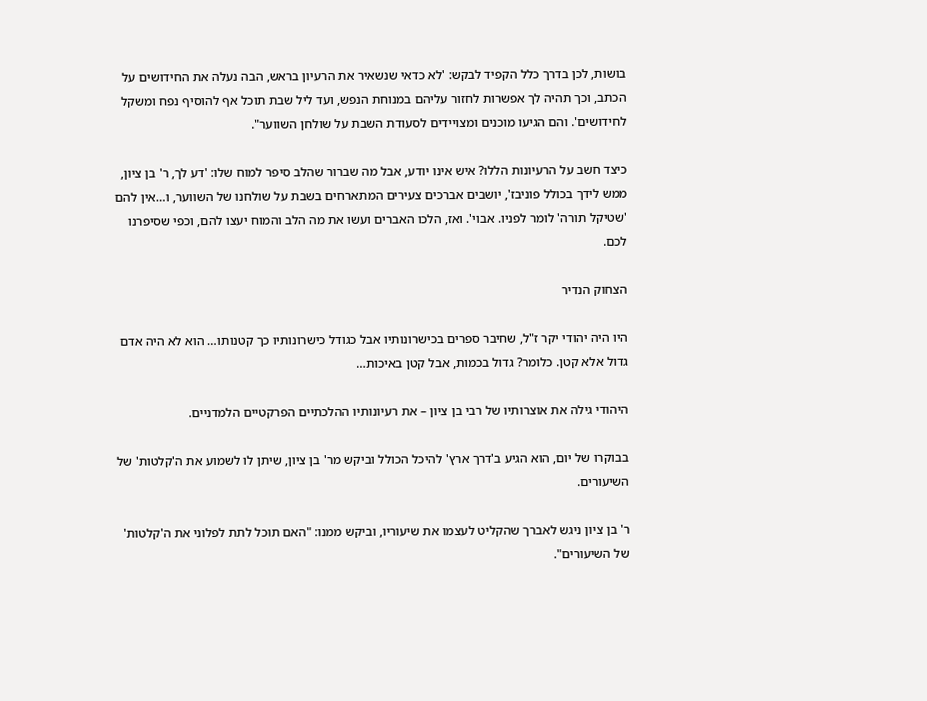בושות, לכן בדרך כלל הקפיד לבקש: 'לא כדאי שנשאיר את הרעיון בראש, הבה נעלה את החידושים על הכתב, וכך תהיה לך אפשרות לחזור עליהם במנוחת הנפש, ועד ליל שבת תוכל אף להוסיף נפח ומשקל לחידושים'. והם הגיעו מוכנים ומצויידים לסעודת השבת על שולחן השווער".

כיצד חשב על הרעיונות הללו? איש אינו יודע, אבל מה שברור שהלב סיפר למוח שלו: 'דע לך, ר' בן ציון, ממש לידך בכולל פוניבז', יושבים אברכים צעירים המתארחים בשבת על שולחנו של השווער, ו…אין להם 'שטיקל תורה' לומר לפניו. אבוי'. ואז, הלכו האברים ועשו את מה הלב והמוח יעצו להם, וכפי שסיפרנו לכם.

הצחוק הנדיר

היו היה יהודי יקר ז"ל, שחיבר ספרים בכישרונותיו אבל כגודל כישרונותיו כך קטנותו… הוא לא היה אדם גדול אלא קטן. כלומר? גדול בכמות, אבל קטן באיכות…

היהודי גילה את אוצרותיו של רבי בן ציון – את רעיונותיו ההלכתיים הפרקטיים הלמדניים.

בבוקרו של יום, הוא הגיע ב'דרך ארץ' להיכל הכולל וביקש מר' בן ציון, שיתן לו לשמוע את ה'קלטות' של השיעורים.

ר' בן ציון ניגש לאברך שהקליט לעצמו את שיעוריו, וביקש ממנו: "האם תוכל לתת לפלוני את ה'קלטות' של השיעורים".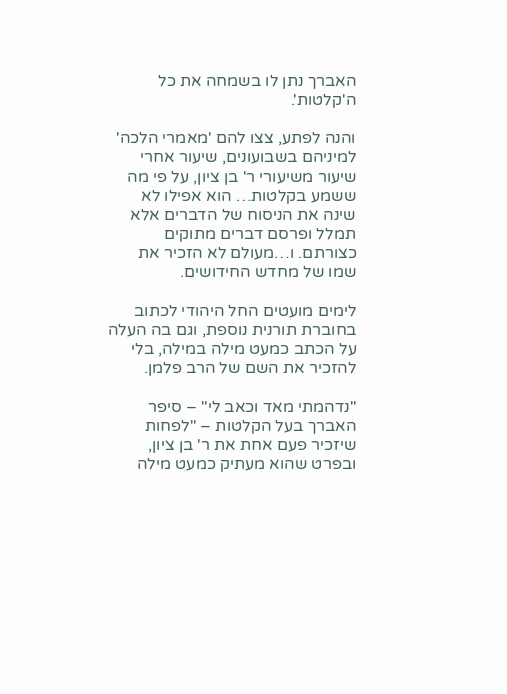האברך נתן לו בשמחה את כל ה'קלטות'.

והנה לפתע, צצו להם 'מאמרי הלכה' למיניהם בשבועונים, שיעור אחרי שיעור משיעורי ר' בן ציון, על פי מה ששמע בקלטות… הוא אפילו לא שינה את הניסוח של הדברים אלא תמלל ופרסם דברים מתוקים כצורתם. ו…מעולם לא הזכיר את שמו של מחדש החידושים.

לימים מועטים החל היהודי לכתוב בחוברת תורנית נוספת, וגם בה העלה על הכתב כמעט מילה במילה, בלי להזכיר את השם של הרב פלמן.

"נדהמתי מאד וכאב לי" – סיפר האברך בעל הקלטות – "לפחות שיזכיר פעם אחת את ר' בן ציון, ובפרט שהוא מעתיק כמעט מילה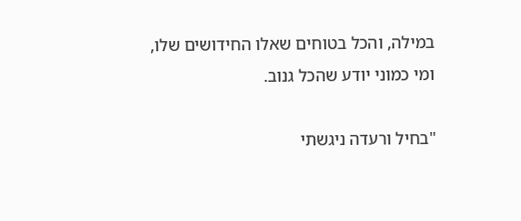במילה, והכל בטוחים שאלו החידושים שלו, ומי כמוני יודע שהכל גנוב.

"בחיל ורעדה ניגשתי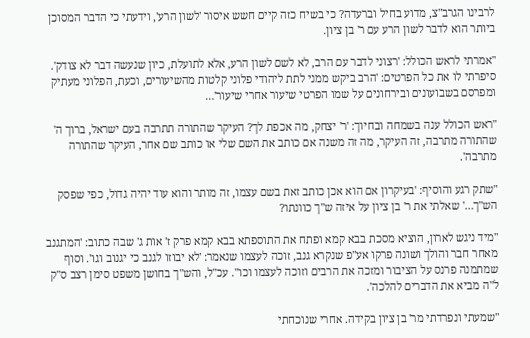לרבינו הגרב"צ, מדוע בחיל וברעדה? כי בשיח כזה קיים חשש איסור 'לשון הרע', וידעתי כי הדבר המסוכן ביותר הוא לדבר לשון הרע עם ר' בן ציון.

"אמרתי לראש הכולל: 'רצוני לדבר עם הרב, לא לשם לשון הרע, אלא לתועלת, כיון שנעשה דבר לא צודק'. סיפרתי לו את כל הפרטים: 'הרב ביקש ממני לתת ליהודי פלוני קלטות מהשיעורים, וכעת, הפלוני מעתיק ומפרסם בשבועונים ובירחונים על שמו הפרטי שיעור אחרי שיעור'…

"ראש הכולל ענה בשמחה ובחיוך: 'ר' יצחק, מה אכפת לך? העיקר שהתורה תתרבה בעם ישראל, ברוך ה' שהתורה מתרבה, זה העיקר, מה זה משנה אם כותב את השם שלי או כותב שם אחר, העיקר שהתורה מתרבה'.

"שתק רגע והוסיף: 'בעיקרון אם הוא אכן כותב זאת בשם עצמו, זה מותר והוא עוד יהיה גדול, כפי שפסק הש"ך…' שאלתי את ר' בן ציון על איזה ש"ך כוונתו?

"מיד ניגש לארון, הוציא מסכת בבא קמא ופתח את התוספתא בבא קמא פרק ז' אות ג' שבה כתוב: 'המתגנב מאחר חבר והולך ושונה פרקו אע"פ שנקרא גנב, זוכה לעצמו שנאמר: 'לא יבוזו לגנב כי יגנוב וגו'. וסוף שמתמנה פרנס על הציבור ומזכה את הרבים וזוכה לעצמו וכו". עכ"ל, והש"ך בחושן משפט סימן רצב ס"ק ל"ה מביא את הדברים להלכה'.

"שמעתי ונפרדתי מר' בן ציון בקידה. אחרי שנוכחתי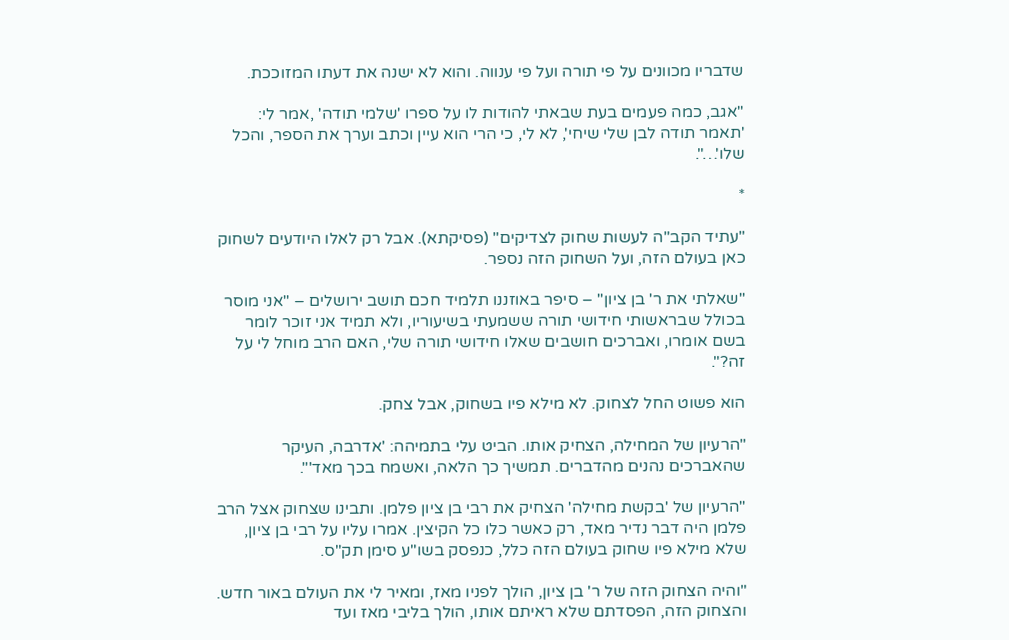שדבריו מכוונים על פי תורה ועל פי ענווה. והוא לא ישנה את דעתו המזוככת.

"אגב, כמה פעמים בעת שבאתי להודות לו על ספרו 'שלמי תודה' ,אמר לי: 'תאמר תודה לבן שלי שיחי', לא לי, כי הרי הוא עיין וכתב וערך את הספר, והכל שלו'…".

*

"עתיד הקב"ה לעשות שחוק לצדיקים" (פסיקתא). אבל רק לאלו היודעים לשחוק כאן בעולם הזה, ועל השחוק הזה נספר.

"שאלתי את ר' בן ציון" – סיפר באוזננו תלמיד חכם תושב ירושלים – "אני מוסר בכולל שבראשותי חידושי תורה ששמעתי בשיעוריו, ולא תמיד אני זוכר לומר בשם אומרו, ואברכים חושבים שאלו חידושי תורה שלי, האם הרב מוחל לי על זה?".

הוא פשוט החל לצחוק. לא מילא פיו בשחוק, אבל צחק.

"הרעיון של המחילה, הצחיק אותו. הביט עלי בתמיהה: 'אדרבה, העיקר שהאברכים נהנים מהדברים. תמשיך כך הלאה, ואשמח בכך מאד'".

"הרעיון של 'בקשת מחילה' הצחיק את רבי בן ציון פלמן. ותבינו שצחוק אצל הרב פלמן היה דבר נדיר מאד, רק כאשר כלו כל הקיצין. אמרו עליו על רבי בן ציון, שלא מילא פיו שחוק בעולם הזה כלל, כנפסק בשו"ע סימן תק"ס.

"והיה הצחוק הזה של ר' בן ציון, הולך לפניו מאז, ומאיר לי את העולם באור חדש. והצחוק הזה, הפסדתם שלא ראיתם אותו, הולך בליבי מאז ועד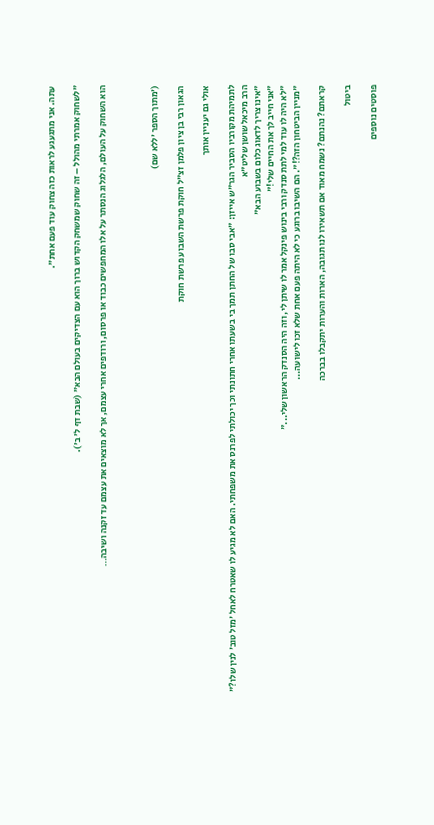עתה. אני מתגעגע לראות כזה צחוק עוד פעם אחת".

"לשחוק אמרתי מהולל – זה שחוק שמשחק הקדוש ברוך הוא עם הצדיקים בעולם הבא" (שבת דף ל' ב').

הוא השחוק על העולם, הלגלוג הנסתר על אלו המחפשים כבוד או פרסום, ורודפים אחרי עצמם, אך לא מוצאים את עצמם עד זקנה ושיבה…



('מתוך הספר 'ללא שם)

הגאון רבי בן ציון פלמן זצ"ל חוקת פרשת השבוע פרשת חוקת

אולי גם יעניין אותך

לתמיהת מקורביו הסביר הגר"ש אייזן: "אבי סבו של החתן תמך בי בשעתו אחרי חתונתי וכך יכולתי לפרנס את משפחתי. האם לא מגיע לו שאטרח לאחל 'מזל טוב' לנין שלו?"
הרב מיכאל שושן שליט"א
"אינו צריך לדאוג כלום בשבוע הבא"
"אני חייב לך את החיים שלי!"
"לא היה לו עוד למי לתת סנדק ורבי בינוש פינקל אמר לו שיתן לי, וזה היה הסנדק הראשון שלי..."
"מניין הביטחון הזה?!". הם השיבו ברוגע כי לא היתה פעם אחת שלא זכו לישועה...

קראתם? נהנתם? נשמח מאוד אם תשאירו לנו תגובה, הארות והערות יתקבלו בברכה

ביטול

פוסטים נוספים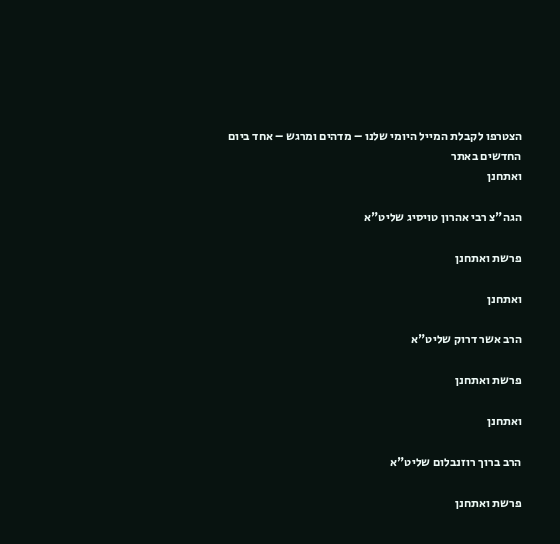הצטרפו לקבלת המייל היומי שלנו – מדהים ומרגש – אחד ביום
החדשים באתר
ואתחנן

הגה"צ רבי אהרון טויסיג שליט"א

פרשת ואתחנן

ואתחנן

הרב אשר דרוק שליט"א

פרשת ואתחנן

ואתחנן

הרב ברוך רוזנבלום שליט"א

פרשת ואתחנן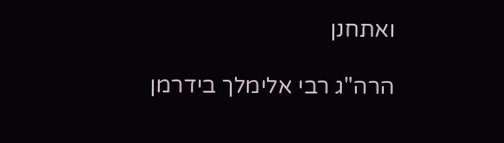ואתחנן

הרה"ג רבי אלימלך בידרמן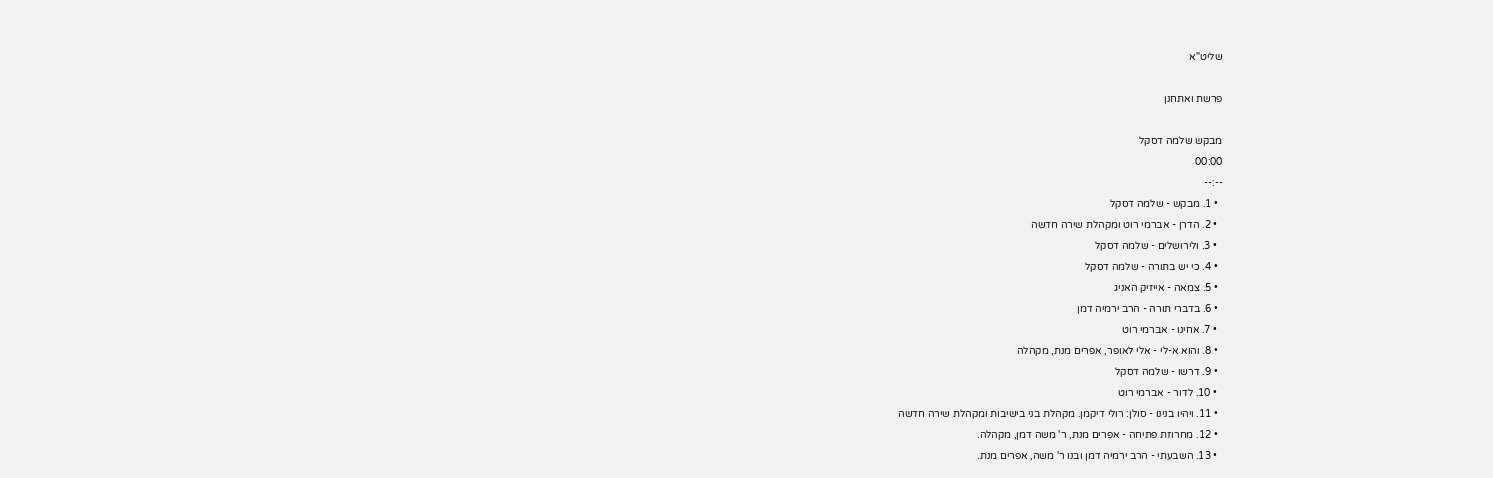שליט"א

פרשת ואתחנן

מבקש שלמה דסקל
00:00
--:--
  • 1. מבקש - שלמה דסקל
  • 2. הדרן - אברמי רוט ומקהלת שירה חדשה
  • 3. ולירושלים - שלמה דסקל
  • 4. כי יש בתורה - שלמה דסקל
  • 5. צמאה - אייזיק האניג
  • 6. בדברי תורה - הרב ירמיה דמן
  • 7. אחינו - אברמי רוט
  • 8. והוא א-לי - אלי לאופר, אפרים מנת, מקהלה
  • 9. דרשו - שלמה דסקל
  • 10. לדור - אברמי רוט
  • 11. ויהיו בנינו - סולן: רולי דיקמן. מקהלת בני בישיבות ומקהלת שירה חדשה
  • 12. מחרוזת פתיחה - אפרים מנת, ר' משה דמן, מקהלה.
  • 13. השבעתי - הרב ירמיה דמן ובנו ר' משה, אפרים מנת.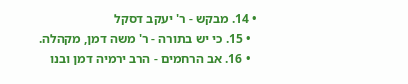• 14. מבקש - ר' יעקב דסקל
  • 15. כי יש בתורה - ר' משה דמן, מקהלה.
  • 16. אב הרחמים - הרב ירמיה דמן ובנו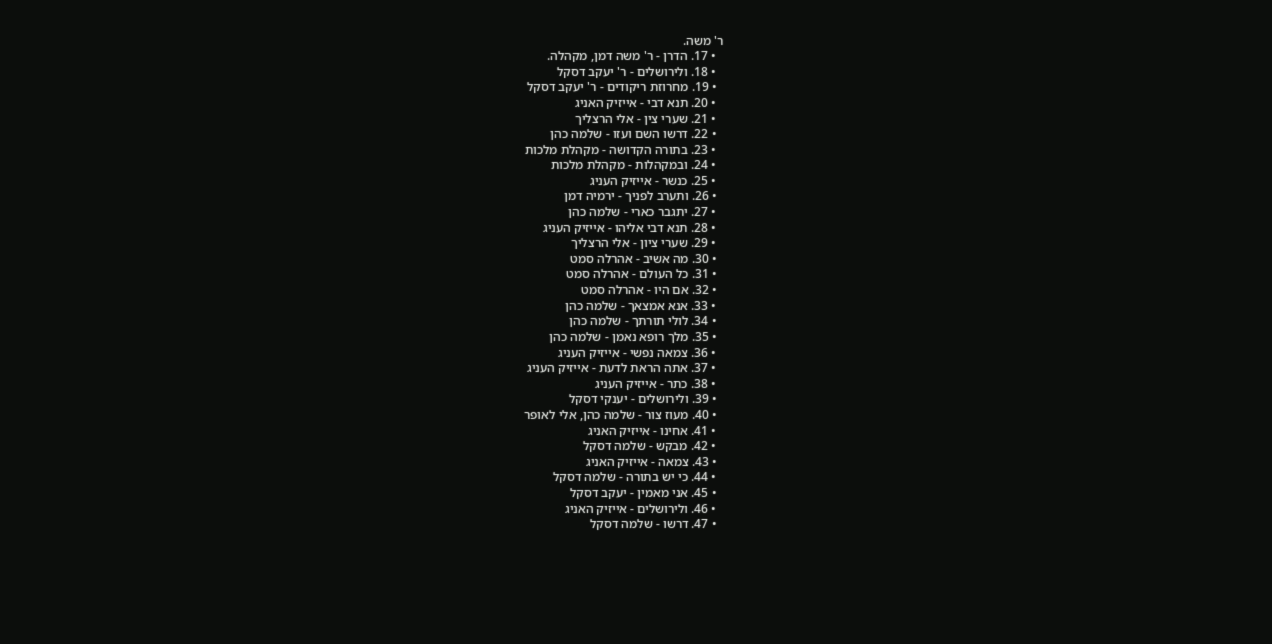ר' משה.
  • 17. הדרן - ר' משה דמן, מקהלה.
  • 18. ולירושלים - ר' יעקב דסקל
  • 19. מחרוזת ריקודים - ר' יעקב דסקל
  • 20. תנא דבי - אייזיק האניג
  • 21. שערי צין - אלי הרצליך
  • 22. דרשו השם ועזו - שלמה כהן
  • 23. בתורה הקדושה - מקהלת מלכות
  • 24. ובמקהלות - מקהלת מלכות
  • 25. כנשר - אייזיק העניג
  • 26. ותערב לפניך - ירמיה דמן
  • 27. יתגבר כארי - שלמה כהן
  • 28. תנא דבי אליהו - אייזיק העניג
  • 29. שערי ציון - אלי הרצליך
  • 30. מה אשיב - אהרלה סמט
  • 31. כל העולם - אהרלה סמט
  • 32. אם היו - אהרלה סמט
  • 33. אנא אמצאך - שלמה כהן
  • 34. לולי תורתך - שלמה כהן
  • 35. מלך רופא נאמן - שלמה כהן
  • 36. צמאה נפשי - אייזיק העניג
  • 37. אתה הראת לדעת - אייזיק העניג
  • 38. כתר - אייזיק העניג
  • 39. ולירושלים - יענקי דסקל
  • 40. מעוז צור - שלמה כהן, אלי לאופר
  • 41. אחינו - אייזיק האניג
  • 42. מבקש - שלמה דסקל
  • 43. צמאה - אייזיק האניג
  • 44. כי יש בתורה - שלמה דסקל
  • 45. אני מאמין - יעקב דסקל
  • 46. ולירושלים - אייזיק האניג
  • 47. דרשו - שלמה דסקל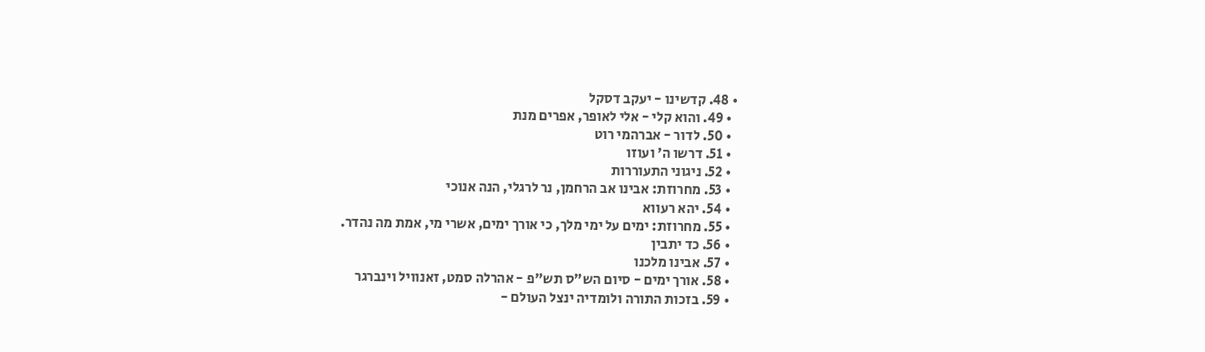• 48. קדשינו - יעקב דסקל
  • 49. והוא קלי - אלי לאופר, אפרים מנת
  • 50. לדור - אברהמי רוט
  • 51. דרשו ה' ועוזו
  • 52. ניגוני התעוררות
  • 53. מחרוזת: אבינו אב הרחמן, נר לרגלי, הנה אנוכי
  • 54. יהא רעווא
  • 55. מחרוזת: ימים על ימי מלך, כי אורך ימים, אשרי מי, אמת מה נהדר.
  • 56. כד יתבין
  • 57. אבינו מלכנו
  • 58. אורך ימים - סיום הש"ס תש"פ - אהרלה סמט, זאנוויל וינברגר
  • 59. בזכות התורה ולומדיה ינצל העולם -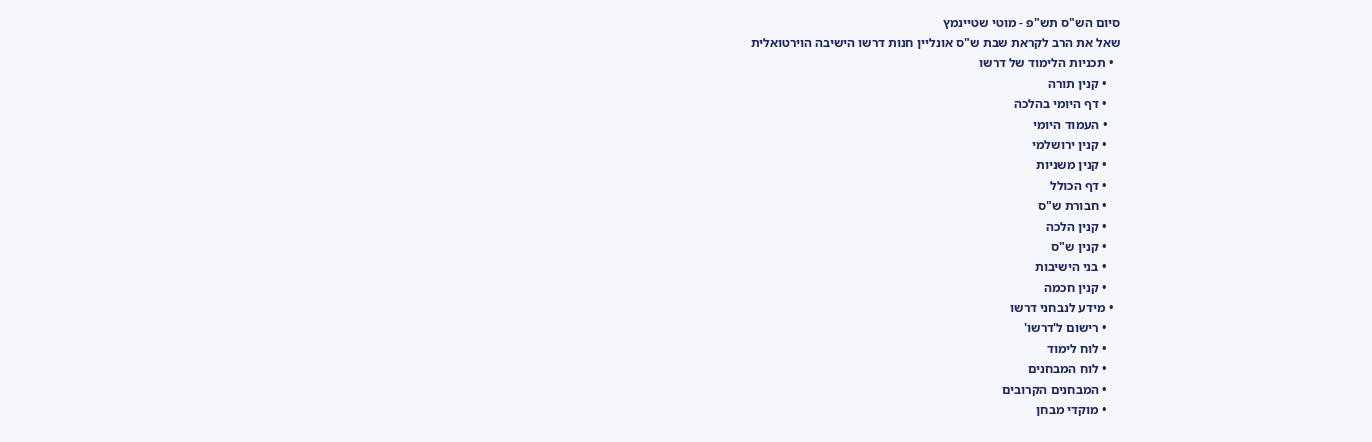סיום הש"ס תש"פ - מוטי שטיינמץ
שאל את הרב לקראת שבת ש"ס אונליין חנות דרשו הישיבה הוירטואלית
  • תכניות הלימוד של דרשו
    • קנין תורה
    • דף היומי בהלכה
    • העמוד היומי
    • קנין ירושלמי
    • קנין משניות
    • דף הכולל
    • חבורת ש"ס
    • קנין הלכה
    • קנין ש"ס
    • בני הישיבות
    • קנין חכמה
  • מידע לנבחני דרשו
    • רישום ל'דרשו'
    • לוח לימוד
    • לוח המבחנים
    • המבחנים הקרובים
    • מוקדי מבחן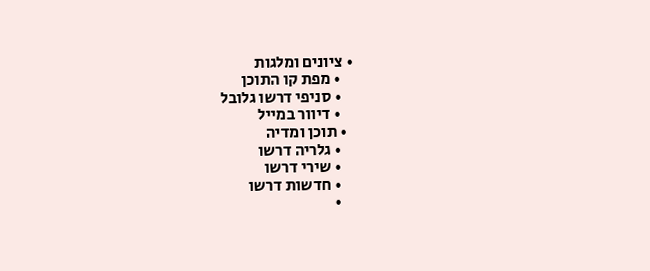• ציונים ומלגות
    • מפת קו התוכן
    • סניפי דרשו גלובל
    • דיוור במייל
  • תוכן ומדיה
    • גלריה דרשו
    • שירי דרשו
    • חדשות דרשו
    •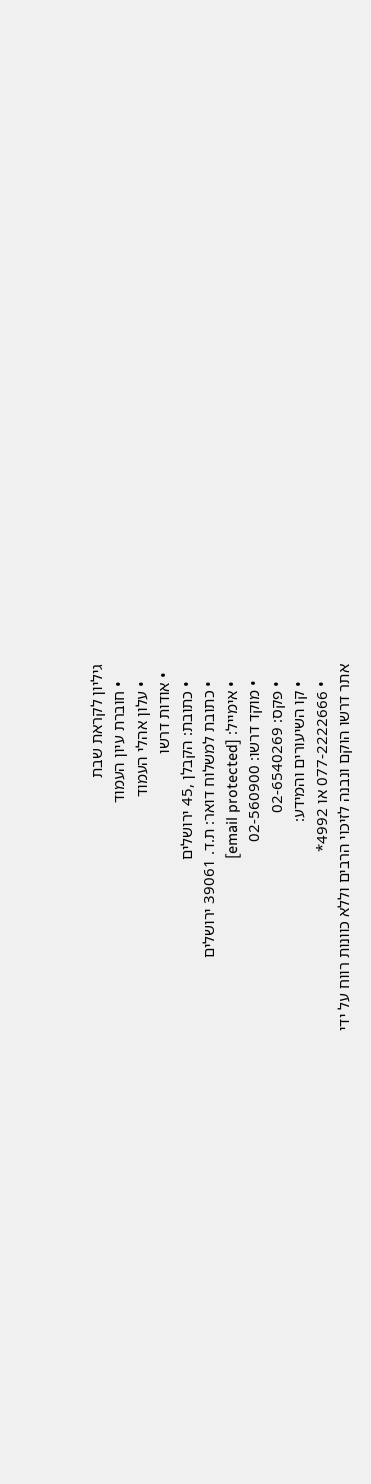גיליון לקראת שבת
    • חוברת עיון העמוד
    • עלון אהלי העמוד
  • אודות דרשו
    • כתובת: הקבלן ,45 ירושלים
    • כתובת למשלוח דואר: ת.ד. 39061 ירושלים
    • אימייל: [email protected]
    • מוקד דרשו: 02-560900
    • פקס: 02-6540269
    • קו השיעורים והמידע:
    • 077-2222666 או 4992*
אתר דרשו הוקם ונבנה לזיכוי הרבים וללא כוונות רווח על ידי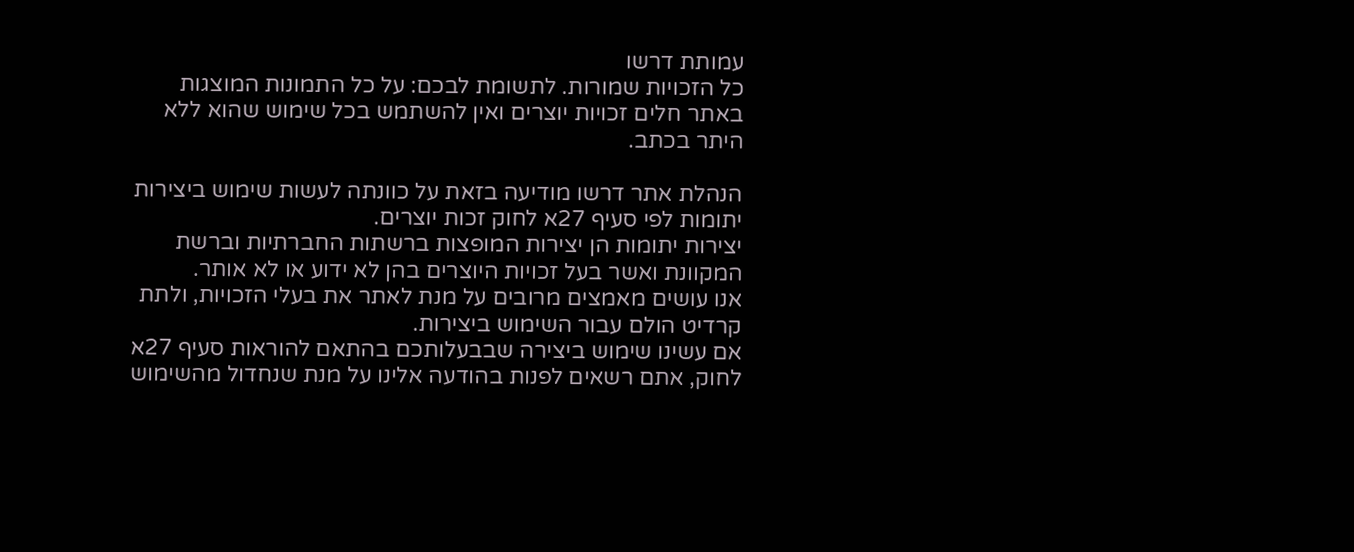עמותת דרשו
כל הזכויות שמורות. לתשומת לבכם: על כל התמונות המוצגות באתר חלים זכויות יוצרים ואין להשתמש בכל שימוש שהוא ללא היתר בכתב.

הנהלת אתר דרשו מודיעה בזאת על כוונתה לעשות שימוש ביצירות יתומות לפי סעיף 27א לחוק זכות יוצרים.
יצירות יתומות הן יצירות המופצות ברשתות החברתיות וברשת המקוונת ואשר בעל זכויות היוצרים בהן לא ידוע או לא אותר.
אנו עושים מאמצים מרובים על מנת לאתר את בעלי הזכויות, ולתת קרדיט הולם עבור השימוש ביצירות.
אם עשינו שימוש ביצירה שבבעלותכם בהתאם להוראות סעיף 27א לחוק, אתם רשאים לפנות בהודעה אלינו על מנת שנחדול מהשימוש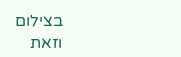בצילום
וזאת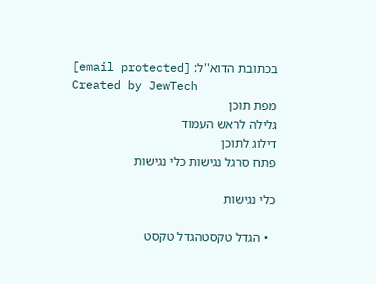בכתובת הדוא''ל: [email protected]
Created by JewTech
מפת תוכן
גלילה לראש העמוד
דילוג לתוכן
פתח סרגל נגישות כלי נגישות

כלי נגישות

  • הגדל טקסטהגדל טקסט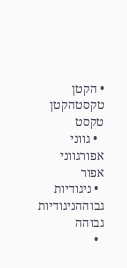• הקטן טקסטהקטן טקסט
  • גווני אפורגווני אפור
  • ניגודיות גבוההניגודיות גבוהה
  •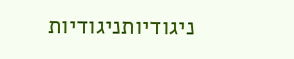ניגודיותניגודיות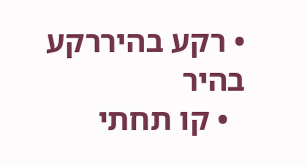• רקע בהיררקע בהיר
  • קו תחתי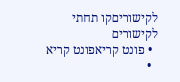לקישוריםקו תחתי לקישורים
  • פונט קריאפונט קריא
  •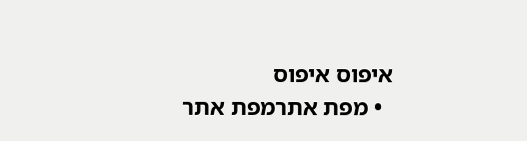איפוס איפוס
  • מפת אתרמפת אתר